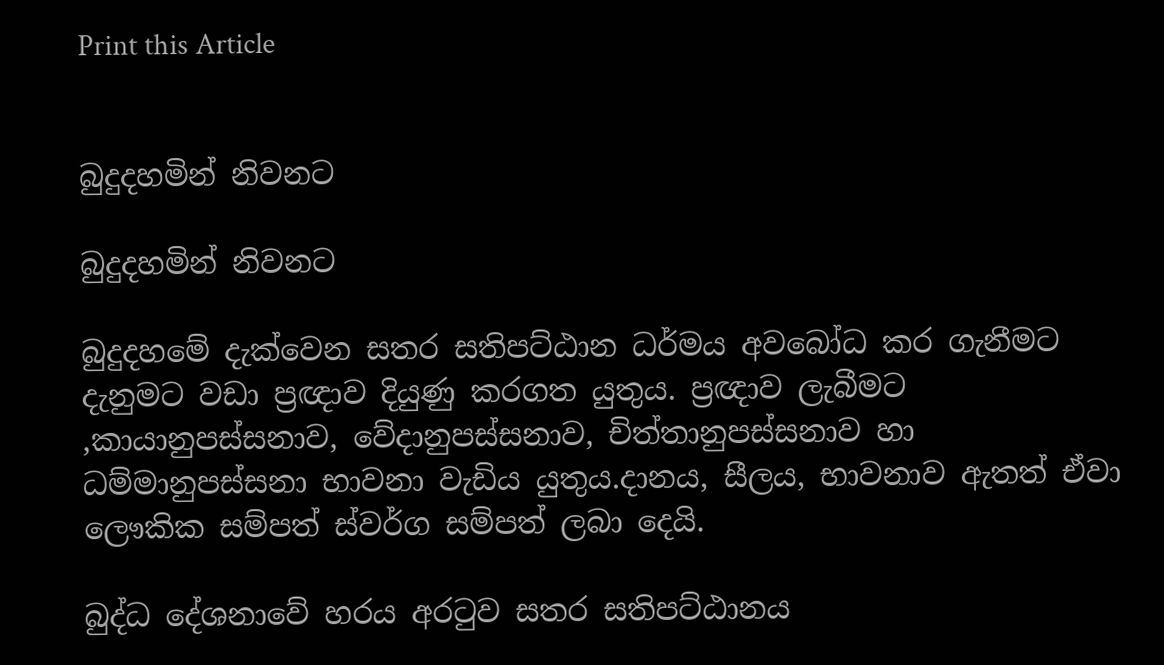Print this Article


බුදුදහමින් නිවනට

බුදුදහමින් නිවනට

බුදුදහමේ දැක්වෙන සතර සතිපට්ඨාන ධර්මය අවබෝධ කර ගැනීමට දැනුමට වඩා ප්‍රඥාව දියුණු කරගත යුතුය. ප්‍රඥාව ලැබීමට ,කායානුපස්සනාව, වේදානුපස්සනාව, චිත්තානුපස්සනාව හා ධම්මානුපස්සනා භාවනා වැඩිය යුතුය.දානය, සීලය, භාවනාව ඇතත් ඒවා ලෞකික සම්පත් ස්වර්ග සම්පත් ලබා දෙයි.

බුද්ධ දේශනාවේ හරය අරටුව සතර සතිපට්ඨානය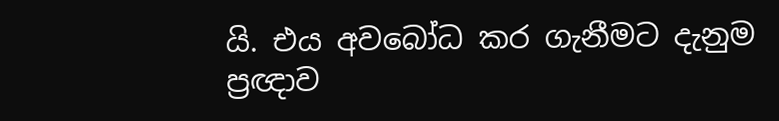යි. එය අවබෝධ කර ගැනීමට දැනුම ප්‍රඥාව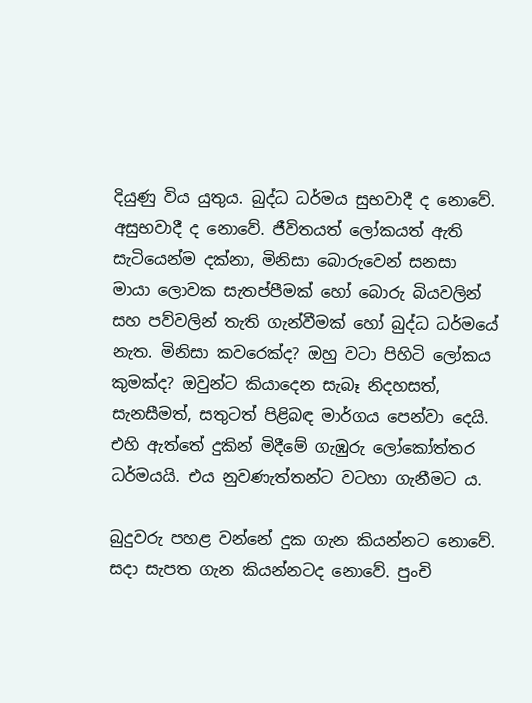දියුණු විය යුතුය. බුද්ධ ධර්මය සුභවාදී ද නොවේ. අසුභවාදී ද නොවේ. ජීවිතයත් ලෝකයත් ඇති සැටියෙන්ම දක්නා, මිනිසා බොරුවෙන් සනසා මායා ලොවක සැතප්පීමක් හෝ බොරු බියවලින් සහ පව්වලින් තැති ගැන්වීමක් හෝ බුද්ධ ධර්මයේ නැත. මිනිසා කවරෙක්ද? ඔහු වටා පිහිටි ලෝකය කුමක්ද? ඔවුන්ට කියාදෙන සැබෑ නිදහසත්, සැනසීමත්, සතුටත් පිළිබඳ මාර්ගය පෙන්වා දෙයි. එහි ඇත්තේ දුකින් මිදීමේ ගැඹුරු ලෝකෝත්තර ධර්මයයි. එය නුවණැත්තන්ට වටහා ගැනීමට ය.

බුදුවරු පහළ වන්නේ දුක ගැන කියන්නට නොවේ. සදා සැපත ගැන කියන්නටද නොවේ. පුංචි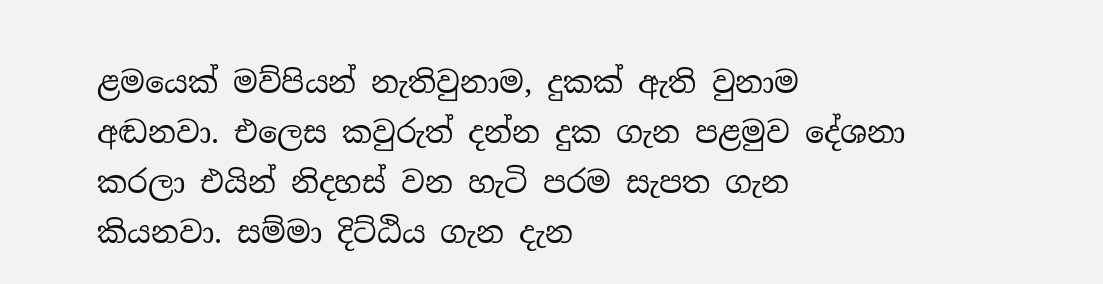ළමයෙක් මව්පියන් නැතිවුනාම, දුකක් ඇති වුනාම අඬනවා. එලෙස කවුරුත් දන්න දුක ගැන පළමුව දේශනා කරලා එයින් නිදහස් වන හැටි පරම සැපත ගැන කියනවා. සම්මා දිට්ඨිය ගැන දැන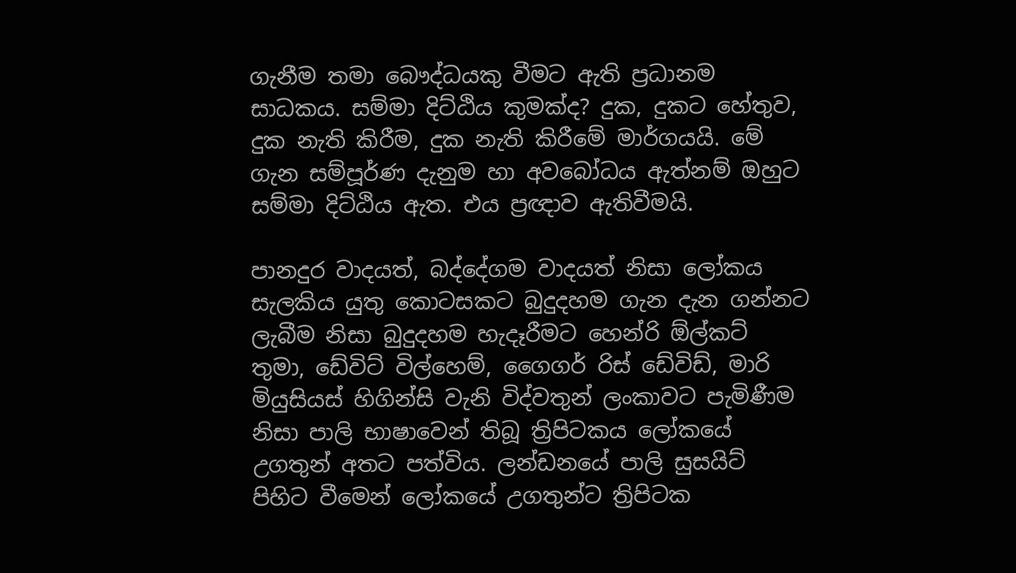ගැනීම තමා බෞද්ධයකු වීමට ඇති ප්‍රධානම සාධකය. සම්මා දිට්ඨිය කුමක්ද? දුක, දුකට හේතුව, දුක නැති කිරීම, දුක නැති කිරීමේ මාර්ගයයි. මේ ගැන සම්පූර්ණ දැනුම හා අවබෝධය ඇත්නම් ඔහුට සම්මා දිට්ඨිය ඇත. එය ප්‍රඥාව ඇතිවීමයි.

පානදුර වාදයත්, බද්දේගම වාදයත් නිසා ලෝකය සැලකිය යුතු කොටසකට බුදුදහම ගැන දැන ගන්නට ලැබීම නිසා බුදුදහම හැදෑරීමට හෙන්රි ඕල්කට් තුමා, ඩේවිට් විල්හෙම්, ගෛගර් රිස් ඩේවිඩ්, මාරි මියුසියස් හිගින්සි වැනි විද්වතුන් ලංකාවට පැමිණීම නිසා පාලි භාෂාවෙන් තිබූ ත්‍රිපිටකය ලෝකයේ උගතුන් අතට පත්විය. ලන්ඩනයේ පාලි සුසයිට් පිහිට වීමෙන් ලෝකයේ උගතුන්ට ත්‍රිපිටක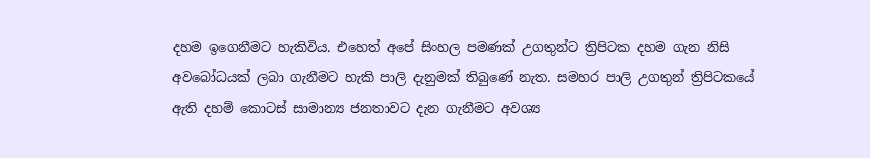දහම ඉගෙනීමට හැකිවිය. එහෙත් අපේ සිංහල පමණක් උගතුන්ට ත්‍රිපිටක දහම ගැන නිසි අවබෝධයක් ලබා ගැනීමට හැකි පාලි දැනුමක් තිබුණේ නැත. සමහර පාලි උගතුන් ත්‍රිපිටකයේ ඇති දහම් කොටස් සාමාන්‍ය ජනතාවට දැන ගැනීමට අවශ්‍ය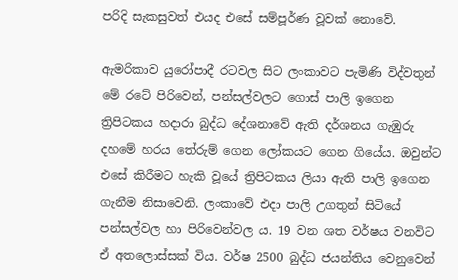පරිදි සැකසුවත් එයද එසේ සම්පූර්ණ වූවක් නොවේ.

ඇමරිකාව යුරෝපාදී රටවල සිට ලංකාවට පැමිණි විද්වතුන් මේ රටේ පිරිවෙන්, පන්සල්වලට ගොස් පාලි ඉගෙන ත්‍රිපිටකය හදාරා බුද්ධ දේශනාවේ ඇති දර්ශනය ගැඹුරු දහමේ හරය තේරුම් ගෙන ලෝකයට ගෙන ගියේය. ඔවුන්ට එසේ කිරීමට හැකි වූයේ ත්‍රිපිටකය ලියා ඇති පාලි ඉගෙන ගැනීම නිසාවෙනි. ලංකාවේ එදා පාලි උගතුන් සිටියේ පන්සල්වල හා පිරිවෙන්වල ය. 19 වන ශත වර්ෂය වනවිට ඒ අතලොස්සක් විය. වර්ෂ 2500 බුද්ධ ජයන්තිය වෙනුවෙන්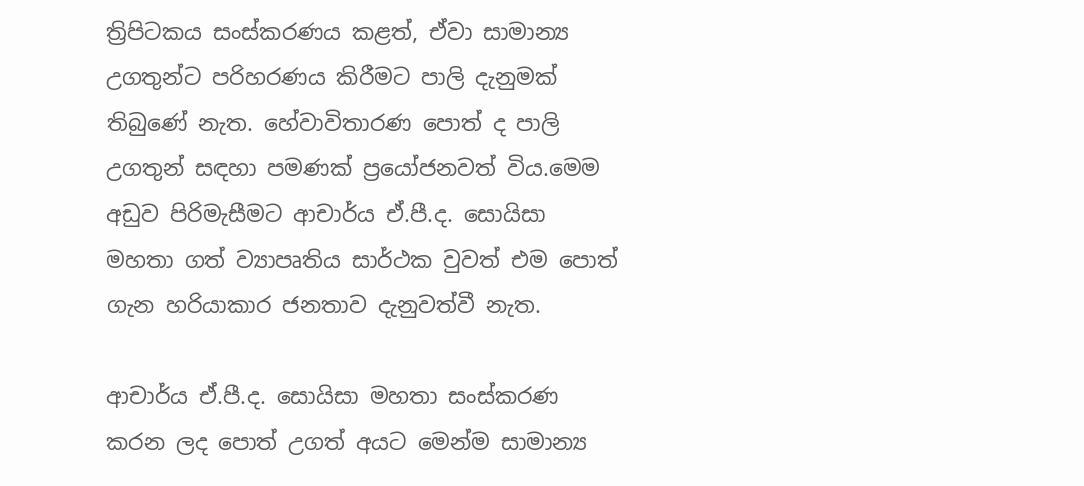ත්‍රිපිටකය සංස්කරණය කළත්, ඒවා සාමාන්‍ය උගතුන්ට පරිහරණය කිරීමට පාලි දැනුමක් තිබුණේ නැත. හේවාවිතාරණ පොත් ද පාලි උගතුන් සඳහා පමණක් ප්‍රයෝජනවත් විය.මෙම අඩුව පිරිමැසීමට ආචාර්ය ඒ.පී.ද. සොයිසා මහතා ගත් ව්‍යාපෘතිය සාර්ථක වුවත් එම පොත් ගැන හරියාකාර ජනතාව දැනුවත්වී නැත.

ආචාර්ය ඒ.පී.ද. සොයිසා මහතා සංස්කරණ කරන ලද පොත් උගත් අයට මෙන්ම සාමාන්‍ය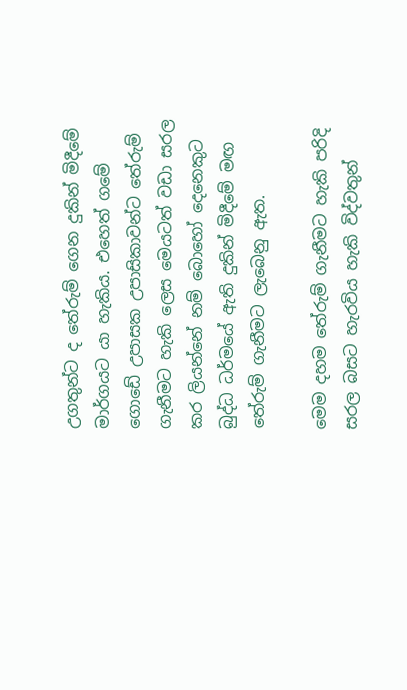උගතුන්ට ද තේරුම් ගෙන දුකින් මිදීමේ මාර්ගයට යා හැකිය. එහෙත් ගමේ ගොඩේ උපාසක උපාසිකාවන්ට තේරුම් ගැනීමට හැකි ලෙස මෙයටත් වඩා සරල කර ලියන්නේ නම් බොහෝ දෙනෙකුට බුද්ධ ධර්මයේ ඇති දුකින් මිදීමේ මඟ තේරුම් ගැනීමට ලැබෙනු ඇත.

මෙම දහම තේරුම් ගැනීමට හැකි පරිදි සරල බසට හැරවිය හැකි විද්වතුන්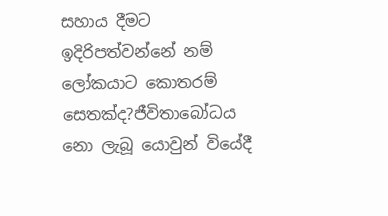සහාය දීමට ඉදිරිපත්වන්නේ නම් ලෝකයාට කොතරම් සෙතක්ද?ජීවිතාබෝධය නො ලැබූ යොවුන් වියේදී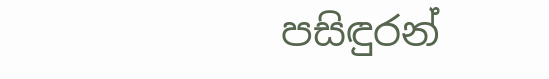පසිඳුරන්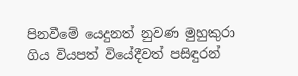පිනවීමේ යෙදුනත් නුවණ මුහුකුරා ගිය වියපත් වියේදීවත් පසිඳුරන්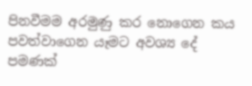පිනවීමම අරමුණු කර නොගෙන කය පවත්වාගෙන යෑමට අවශ්‍ය දේ පමණක්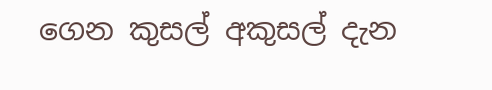ගෙන කුසල් අකුසල් දැන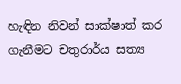හැඳින නිවන් සාක්ෂාත් කර ගැනීමට චතුරාර්ය සත්‍ය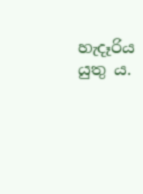හැදෑරිය යුතු ය.